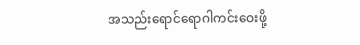အသည်းရောင်ရောဂါကင်းဝေးဖို့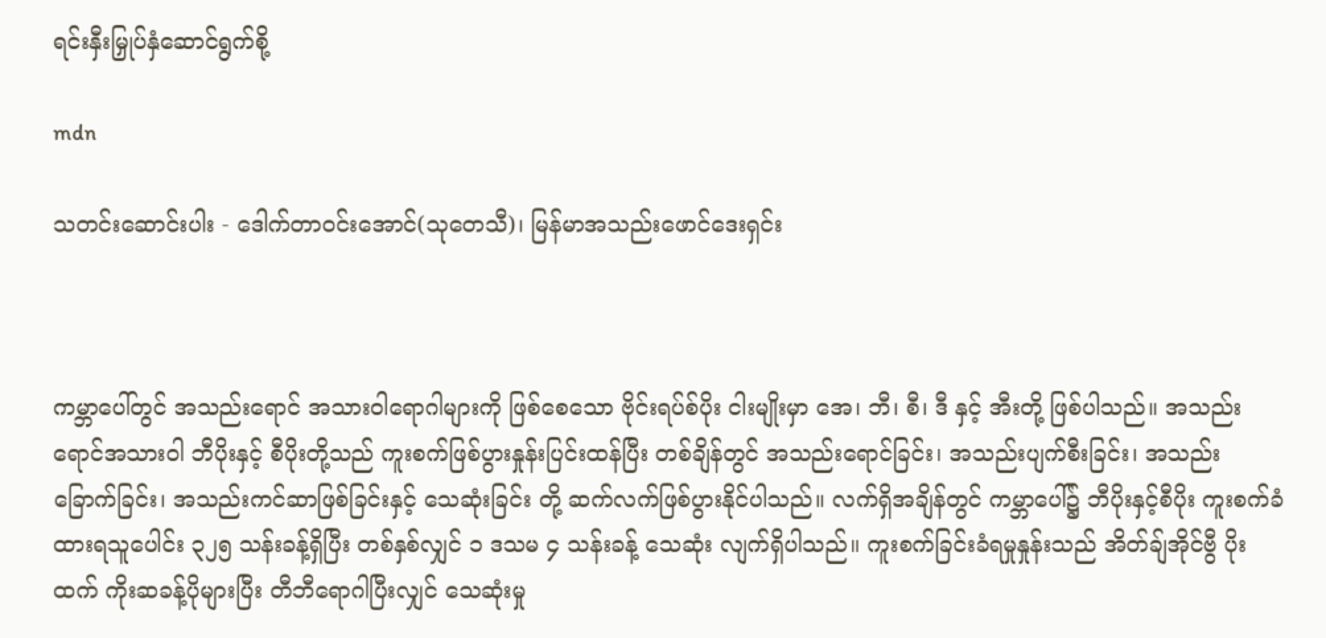ရင်းနှီးမြှုပ်နှံဆောင်ရွက်စို့

mdn

သတင်းဆောင်းပါး - ဒေါက်တာဝင်းအောင်(သုတေသီ)၊ မြန်မာအသည်းဖောင်ဒေးရှင်း



ကမ္ဘာပေါ်တွင် အသည်းရောင် အသားဝါရောဂါများကို ဖြစ်စေသော ဗိုင်းရပ်စ်ပိုး ငါးမျိုးမှာ အေ၊ ဘီ၊ စီ၊ ဒီ နှင့် အီးတို့ ဖြစ်ပါသည်။ အသည်းရောင်အသားဝါ ဘီပိုးနှင့် စီပိုးတို့သည် ကူးစက်ဖြစ်ပွားနှုန်းပြင်းထန်ပြီး တစ်ချိန်တွင် အသည်းရောင်ခြင်း၊ အသည်းပျက်စီးခြင်း၊ အသည်း ခြောက်ခြင်း၊ အသည်းကင်ဆာဖြစ်ခြင်းနှင့် သေဆုံးခြင်း တို့ ဆက်လက်ဖြစ်ပွားနိုင်ပါသည်။ လက်ရှိအချိန်တွင် ကမ္ဘာပေါ်၌ ဘီပိုးနှင့်စီပိုး ကူးစက်ခံထားရသူပေါင်း ၃၂၅ သန်းခန့်ရှိပြီး တစ်နှစ်လျှင် ၁ ဒသမ ၄ သန်းခန့် သေဆုံး လျက်ရှိပါသည်။ ကူးစက်ခြင်းခံရမှုနှုန်းသည် အိတ်ချ်အိုင်ဗွီ ပိုးထက် ကိုးဆခန့်ပိုများပြီး တီဘီရောဂါပြီးလျှင် သေဆုံးမှု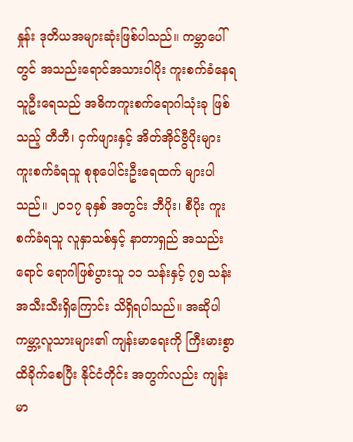နှုန်း ဒုတိယအများဆုံးဖြစ်ပါသည်။ ကမ္ဘာပေါ်တွင် အသည်းရောင်အသားဝါပိုး ကူးစက်ခံနေရသူဦးရေသည် အဓိကကူးစက်ရောဂါသုံးခု ဖြစ်သည့် တီဘီ၊ ငှက်ဖျားနှင့် အိတ်အိုင်ဗွီပိုးများ ကူးစက်ခံရသူ စုစုပေါင်းဦးရေထက် များပါသည်။ ၂၀၁၇ ခုနှစ် အတွင်း ဘီပိုး၊ စီပိုး ကူးစက်ခံရသူ လူနှာသစ်နှင့် နာတာရှည် အသည်းရောင် ရောဂါဖြစ်ပွားသူ ၁၁ သန်းနှင့် ၇၅ သန်း အသီးသီးရှိကြောင်း သိရှိရပါသည်။ အဆိုပါ ကမ္ဘာ့လူသားများ၏ ကျန်းမာရေးကို ကြီးမားစွာထိခိုက်စေပြီး နိုင်ငံတိုင်း အတွက်လည်း ကျန်းမာ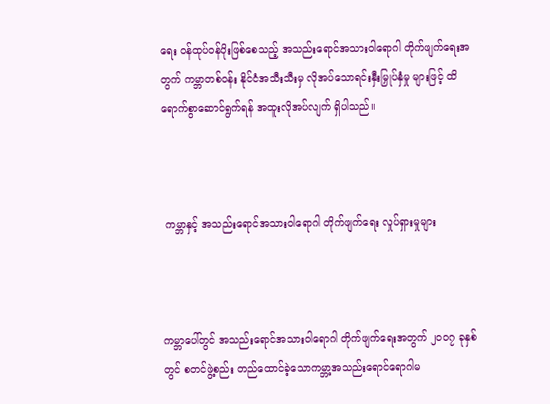ရေး ဝန်ထုပ်ဝန်ပိုးဖြစ်စေသည့် အသည်းရောင်အသားဝါရောဂါ တိုက်ဖျက်ရေးအတွက် ကမ္ဘာတစ်ဝန်း နိုင်ငံအသီးသီးမှ လိုအပ်သောရင်းနှီးမြှုပ်နှံမှု များဖြင့် ထိရောက်စွာဆောင်ရွက်ရန် အထူးလိုအပ်လျက် ရှိပါသည်။



 ကမ္ဘာနှင့် အသည်းရောင်အသားဝါရောဂါ တိုက်ဖျက်ရေး လှုပ်ရှားမှုများ



ကမ္ဘာပေါ်တွင် အသည်းရောင်အသားဝါရောဂါ တိုက်ဖျက်ရေးအတွက် ၂၀ဝ၇ ခုနှစ်တွင် စတင်ဖွဲ့စည်း တည်ထောင်ခဲ့သောကမ္ဘာ့အသည်းရောင်ရောဂါမ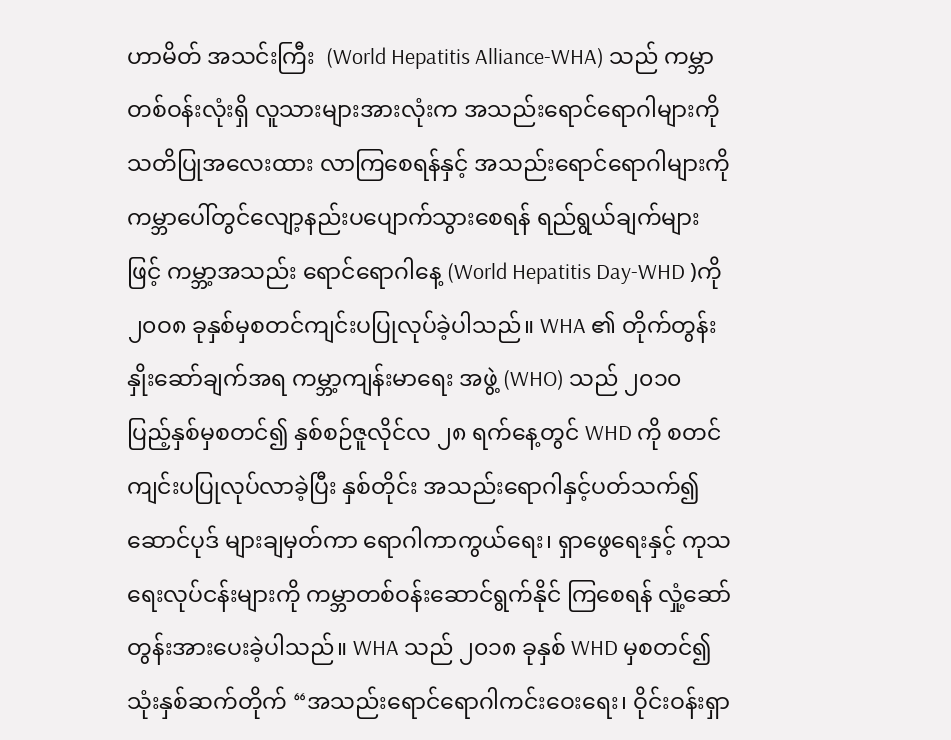ဟာမိတ် အသင်းကြီး  (World Hepatitis Alliance-WHA) သည် ကမ္ဘာတစ်ဝန်းလုံးရှိ လူသားများအားလုံးက အသည်းရောင်ရောဂါများကို သတိပြုအလေးထား လာကြစေရန်နှင့် အသည်းရောင်ရောဂါများကိုကမ္ဘာပေါ်တွင်လျော့နည်းပပျောက်သွားစေရန် ရည်ရွယ်ချက်များဖြင့် ကမ္ဘာ့အသည်း ရောင်ရောဂါနေ့ (World Hepatitis Day-WHD )ကို ၂၀ဝ၈ ခုနှစ်မှစတင်ကျင်းပပြုလုပ်ခဲ့ပါသည်။ WHA ၏ တိုက်တွန်းနှိုးဆော်ချက်အရ ကမ္ဘာ့ကျန်းမာရေး အဖွဲ့ (WHO) သည် ၂၀၁၀ ပြည့်နှစ်မှစတင်၍ နှစ်စဉ်ဇူလိုင်လ ၂၈ ရက်နေ့တွင် WHD ကို စတင်ကျင်းပပြုလုပ်လာခဲ့ပြီး နှစ်တိုင်း အသည်းရောဂါနှင့်ပတ်သက်၍ ဆောင်ပုဒ် များချမှတ်ကာ ရောဂါကာကွယ်ရေး၊ ရှာဖွေရေးနှင့် ကုသရေးလုပ်ငန်းများကို ကမ္ဘာတစ်ဝန်းဆောင်ရွက်နိုင် ကြစေရန် လှုံ့ဆော်တွန်းအားပေးခဲ့ပါသည်။ WHA သည် ၂၀၁၈ ခုနှစ် WHD မှစတင်၍ သုံးနှစ်ဆက်တိုက် “အသည်းရောင်ရောဂါကင်းဝေးရေး၊ ဝိုင်းဝန်းရှာ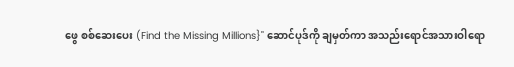ဖွေ စစ်ဆေးပေး (Find the Missing Millions}" ဆောင်ပုဒ်ကို ချမှတ်ကာ အသည်းရောင်အသားဝါရော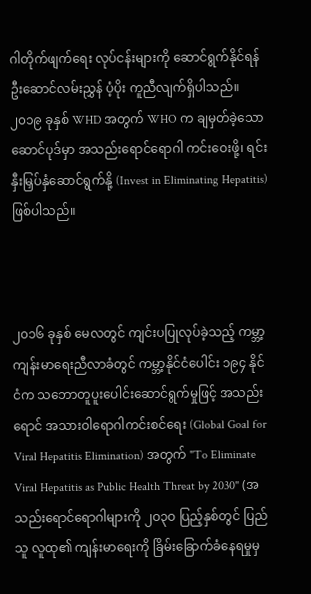ဂါတိုက်ဖျက်ရေး လုပ်ငန်းများကို ဆောင်ရွက်နိုင်ရန် ဦးဆောင်လမ်းညွှန် ပံ့ပိုး ကူညီလျက်ရှိပါသည်။ ၂၀၁၉ ခုနှစ် WHD အတွက် WHO က ချမှတ်ခဲ့သောဆောင်ပုဒ်မှာ အသည်းရောင်ရောဂါ ကင်းဝေးဖို့၊ ရင်းနှီးမြှပ်နှံဆောင်ရွက်နို့ (Invest in Eliminating Hepatitis) ဖြစ်ပါသည်။



၂၀၁၆ ခုနှစ် မေလတွင် ကျင်းပပြုလုပ်ခဲ့သည့် ကမ္ဘာ့ကျန်းမာရေးညီလာခံတွင် ကမ္ဘာ့နိုင်ငံပေါင်း ၁၉၄ နိုင်ငံက သဘောတူပူးပေါင်းဆောင်ရွက်မှုဖြင့် အသည်းရောင် အသားဝါရောဂါကင်းစင်ရေး (Global Goal for Viral Hepatitis Elimination) အတွက် "To Eliminate Viral Hepatitis as Public Health Threat by 2030" (အသည်းရောင်ရောဂါများကို ၂ဝ၃ဝ ပြည့်နှစ်တွင် ပြည်သူ လူထု၏ ကျန်းမာရေးကို ခြိမ်းခြောက်ခံနေရမှုမှ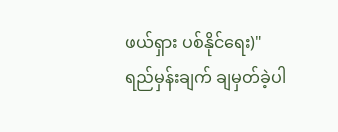ဖယ်ရှား ပစ်နိုင်ရေး)" ရည်မှန်းချက် ချမှတ်ခဲ့ပါ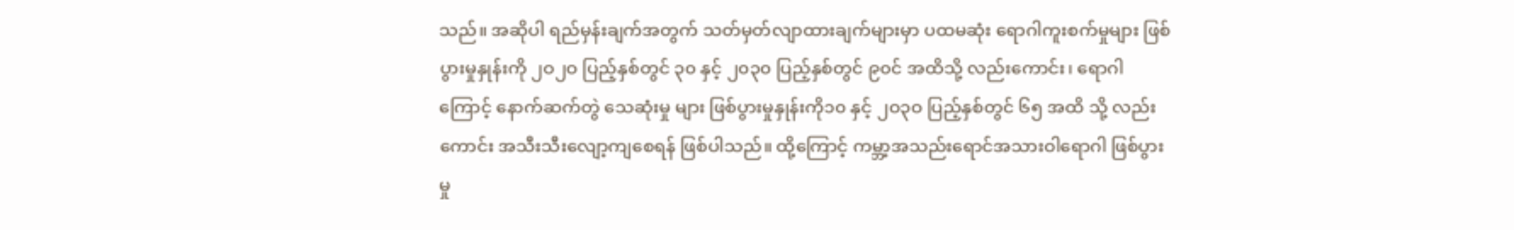သည်။ အဆိုပါ ရည်မှန်းချက်အတွက် သတ်မှတ်လျာထားချက်များမှာ ပထမဆုံး ရောဂါကူးစက်မှုများ ဖြစ်ပွားမှုနှုန်းကို ၂ဝ၂ဝ ပြည့်နှစ်တွင် ၃၀ နှင့် ၂၀၃၀ ပြည့်နှစ်တွင် ၉၀င် အထိသို့ လည်းကောင်း၊ ရောဂါကြောင့် နောက်ဆက်တွဲ သေဆုံးမှု များ ဖြစ်ပွားမှုနှုန်းကို၁၀ နှင့် ၂ဝ၃ဝ ပြည့်နှစ်တွင် ၆၅ အထိ သို့ လည်းကောင်း အသီးသီးလျော့ကျစေရန် ဖြစ်ပါသည်။ ထို့ကြောင့် ကမ္ဘာ့အသည်းရောင်အသားဝါရောဂါ ဖြစ်ပွားမှု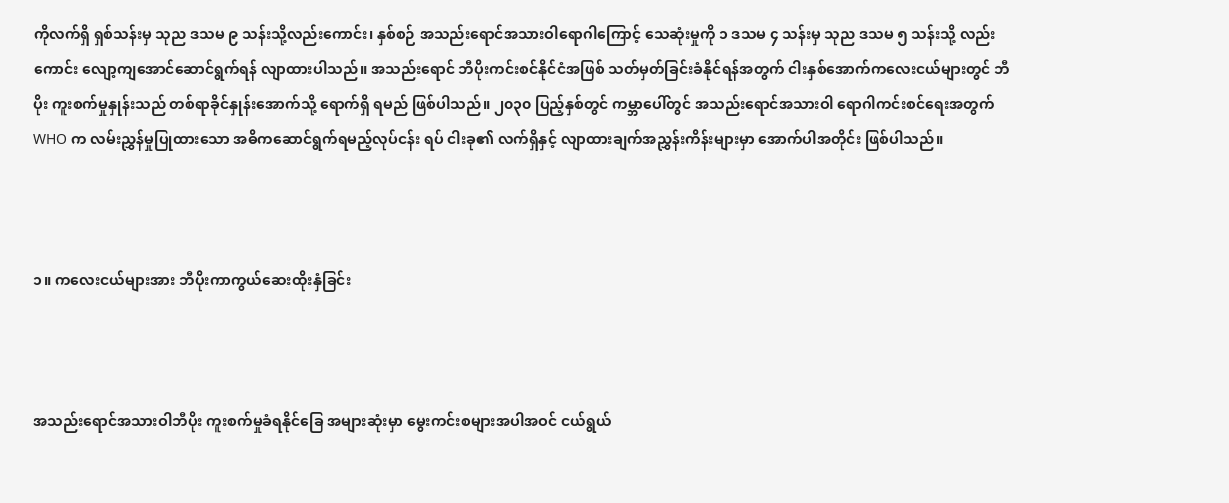ကိုလက်ရှိ ရှစ်သန်းမှ သုည ဒသမ ၉ သန်းသို့လည်းကောင်း၊ နှစ်စဉ် အသည်းရောင်အသားဝါရောဂါကြောင့် သေဆုံးမှုကို ၁ ဒသမ ၄ သန်းမှ သုည ဒသမ ၅ သန်းသို့ လည်းကောင်း လျော့ကျအောင်ဆောင်ရွက်ရန် လျာထားပါသည်။ အသည်းရောင် ဘီပိုးကင်းစင်နိုင်ငံအဖြစ် သတ်မှတ်ခြင်းခံနိုင်ရန်အတွက် ငါးနှစ်အောက်ကလေးငယ်များတွင် ဘီပိုး ကူးစက်မှုနှုန်းသည် တစ်ရာခိုင်နှုန်းအောက်သို့ ရောက်ရှိ ရမည် ဖြစ်ပါသည်။ ၂၀၃၀ ပြည့်နှစ်တွင် ကမ္ဘာပေါ်တွင် အသည်းရောင်အသားဝါ ရောဂါကင်းစင်ရေးအတွက် WHO က လမ်းညွှန်မှုပြုထားသော အဓိကဆောင်ရွက်ရမည့်လုပ်ငန်း ရပ် ငါးခု၏ လက်ရှိနှင့် လျာထားချက်အညွှန်းကိန်းများမှာ အောက်ပါအတိုင်း ဖြစ်ပါသည်။



၁။ ကလေးငယ်များအား ဘီပိုးကာကွယ်ဆေးထိုးနှံခြင်း



အသည်းရောင်အသားဝါဘီပိုး ကူးစက်မှုခံရနိုင်ခြေ အများဆုံးမှာ မွေးကင်းစများအပါအဝင် ငယ်ရွယ်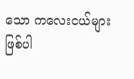သော ကလေးငယ်များ ဖြစ်ပါ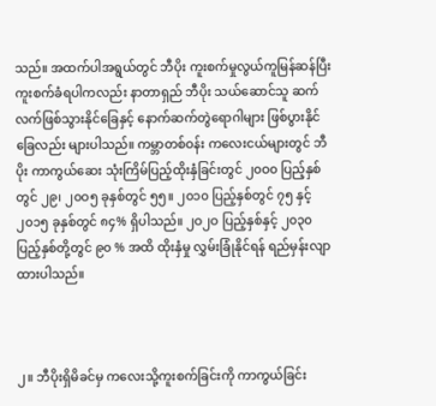သည်။ အထက်ပါအရွယ်တွင် ဘီပိုး ကူးစက်မှုလွယ်ကူမြန်ဆန်ပြီး ကူးစက်ခံရပါကလည်း နာတာရှည် ဘီပိုး သယ်ဆောင်သူ ဆက်လက်ဖြစ်သွားနိုင်ခြေနှင့် နောက်ဆက်တွဲရောဂါများ ဖြစ်ပွားနိုင်ခြေလည်း များပါသည်။ ကမ္ဘာတစ်ဝန်း ကလေးငယ်များတွင် ဘီပိုး ကာကွယ်ဆေး သုံးကြိမ်ပြည့်ထိုးနှံခြင်းတွင် ၂၀ဝ၀ ပြည့်နှစ် တွင် ၂၉၊ ၂၀ဝ၅ ခုနှစ်တွင် ၅၅။ ၂၀၁၀ ပြည့်နှစ်တွင် ၇၅ နှင့် ၂၀၁၅ ခုနှစ်တွင် ၈၄% ရှိပါသည်။ ၂ဝ၂ဝ ပြည့်နှစ်နှင့် ၂၀၃၀ ပြည့်နှစ်တို့တွင် ၉၀ % အထိ ထိုးနှံမှု လွှမ်းခြုံနိုင်ရန် ရည်မှန်းလျာထားပါသည်။



၂။ ဘီပိုးရှိမိခင်မှ ကလေးသို့ကူးစက်ခြင်းကို ကာကွယ်ခြင်း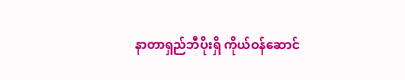နာတာရှည်ဘီပိုးရှိ ကိုယ်ဝန်ဆောင်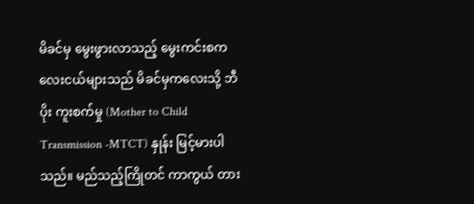မိခင်မှ မွေးဖွားလာသည့် မွေးကင်းစကလေးငယ်များသည် မိခင်မှကလေးသို့ ဘီပိုး ကူးစက်မှု (Mother to Child Transmission -MTCT) နှုန်း မြင့်မားပါသည်။ မည်သည့်ကြိုတင် ကာကွယ် တား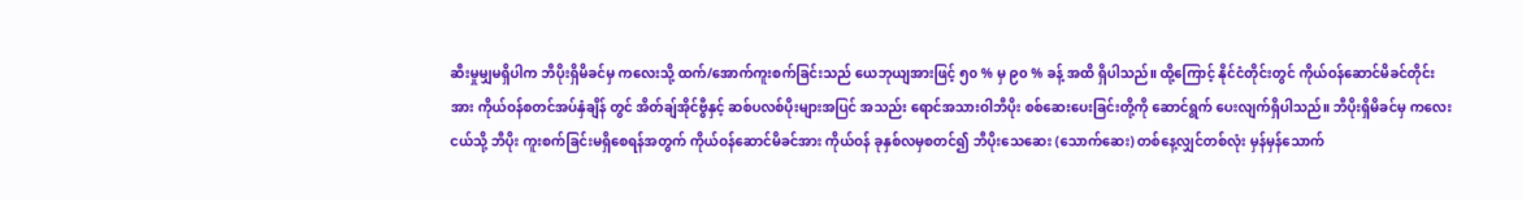ဆီးမှုမျှမရှိပါက ဘီပိုးရှိမိခင်မှ ကလေးသို့ ထက်/အောက်ကူးစက်ခြင်းသည် ယေဘုယျအားဖြင့် ၅၀ % မှ ၉၀ % ခန့် အထိ ရှိပါသည်။ ထို့ကြောင့် နိုင်ငံတိုင်းတွင် ကိုယ်ဝန်ဆောင်မိခင်တိုင်းအား ကိုယ်ဝန်စတင်အပ်နှံချိန် တွင် အိတ်ချ်အိုင်ဗွီနှင့် ဆစ်ပလစ်ပိုးများအပြင် အသည်း ရောင်အသားဝါဘီပိုး စစ်ဆေးပေးခြင်းတို့ကို ဆောင်ရွက် ပေးလျက်ရှိပါသည်။ ဘီပိုးရှိမိခင်မှ ကလေးငယ်သို့ ဘီပိုး ကူးစက်ခြင်းမရှိစေရန်အတွက် ကိုယ်ဝန်ဆောင်မိခင်အား ကိုယ်ဝန် ခုနှစ်လမှစတင်၍ ဘီပိုးသေဆေး (သောက်ဆေး) တစ်နေ့လျှင်တစ်လုံး မှန်မှန်သောက်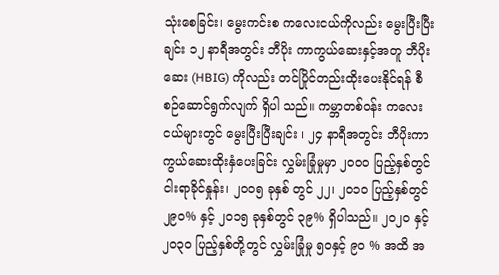သုံးစေခြင်း၊ မွေးကင်းစ ကလေးငယ်ကိုလည်း မွေးပြီးပြီးချင်း ၁၂ နာရီအတွင်း ဘီပိုး ကာကွယ်ဆေးနှင့်အတူ ဘီပိုးဆေး (HBIG) ကိုလည်း တင်ပြိုင်တည်းထိုးပေးနိုင်ရန် စီစဉ်ဆောင်ရွက်လျက် ရှိပါ သည်။ ကမ္ဘာတစ်ဝန်း ကလေးငယ်များတွင် မွေးပြီးပြီးချင်း ၊ ၂၄ နာရီအတွင်း ဘီပိုးကာကွယ်ဆေးထိုးနှံပေးခြင်း လွှမ်းခြုံမှုမှာ ၂၀ဝ၀ ပြည့်နှစ်တွင် ငါးရာခိုင်နှုန်း၊ ၂၀ဝ၅ ခုနှစ် တွင် ၂၂၊ ၂၀၁၀ ပြည့်နှစ်တွင် ၂၉၀% နှင့် ၂၀၁၅ ခုနှစ်တွင် ၃၉% ရှိပါသည်။ ၂ဝ၂ဝ နှင့် ၂၀၃၀ ပြည့်နှစ်တို့တွင် လွှမ်းခြုံမှု ၅ဝနှင့် ၉၀ % အထိ အ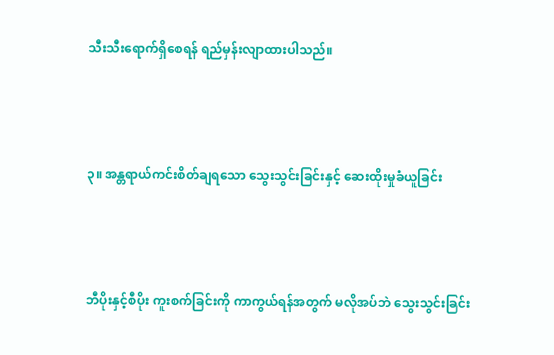သီးသီးရောက်ရှိစေရန် ရည်မှန်းလျာထားပါသည်။



၃။ အန္တရာယ်ကင်းစိတ်ချရသော သွေးသွင်းခြင်းနှင့် ဆေးထိုးမှုခံယူခြင်း



ဘီပိုးနှင့်စီပိုး ကူးစက်ခြင်းကို ကာကွယ်ရန်အတွက် မလိုအပ်ဘဲ သွေးသွင်းခြင်း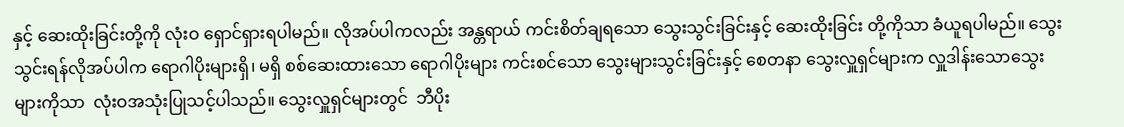နှင့် ဆေးထိုးခြင်းတို့ကို လုံးဝ ရှောင်ရှားရပါမည်။ လိုအပ်ပါကလည်း အန္တရာယ် ကင်းစိတ်ချရသော သွေးသွင်းခြင်းနှင့် ဆေးထိုးခြင်း တို့ကိုသာ ခံယူရပါမည်။ သွေးသွင်းရန်လိုအပ်ပါက ရောဂါပိုးများရှိ၊ မရှိ စစ်ဆေးထားသော ရောဂါပိုးများ ကင်းစင်သော သွေးများသွင်းခြင်းနှင့် စေတနာ သွေးလှူရှင်များက လှူဒါန်းသောသွေးများကိုသာ  လုံးဝအသုံးပြုသင့်ပါသည်။ သွေးလှူရှင်များတွင်  ဘီပိုး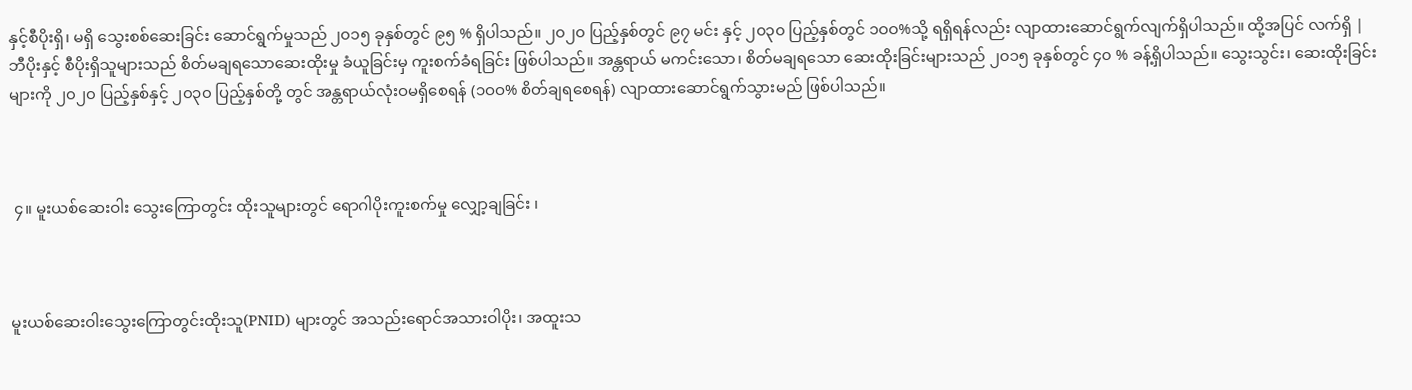နှင့်စီပိုးရှိ၊ မရှိ သွေးစစ်ဆေးခြင်း ဆောင်ရွက်မှုသည် ၂၀၁၅ ခုနှစ်တွင် ၉၅ % ရှိပါသည်။ ၂၀၂၀ ပြည့်နှစ်တွင် ၉၇ မင်း နှင့် ၂၀၃၀ ပြည့်နှစ်တွင် ၁ဝဝ%သို့ ရရှိရန်လည်း လျာထားဆောင်ရွက်လျက်ရှိပါသည်။ ထို့အပြင် လက်ရှိ | ဘီပိုးနှင့် စီပိုးရှိသူများသည် စိတ်မချရသောဆေးထိုးမှု ခံယူခြင်းမှ ကူးစက်ခံရခြင်း ဖြစ်ပါသည်။ အန္တရာယ် မကင်းသော၊ စိတ်မချရသော ဆေးထိုးခြင်းများသည် ၂၀၁၅ ခုနှစ်တွင် ၄၀ % ခန့်ရှိပါသည်။ သွေးသွင်း၊ ဆေးထိုးခြင်းများကို ၂၀၂၀ ပြည့်နှစ်နှင့် ၂၀၃၀ ပြည့်နှစ်တို့ တွင် အန္တရာယ်လုံးဝမရှိစေရန် (၁ဝဝ% စိတ်ချရစေရန်) လျာထားဆောင်ရွက်သွားမည် ဖြစ်ပါသည်။



 ၄။ မူးယစ်ဆေးဝါး သွေးကြောတွင်း ထိုးသူများတွင် ရောဂါပိုးကူးစက်မှု လျှော့ချခြင်း ၊



မူးယစ်ဆေးဝါးသွေးကြောတွင်းထိုးသူ(PNID) များတွင် အသည်းရောင်အသားဝါပိုး၊ အထူးသ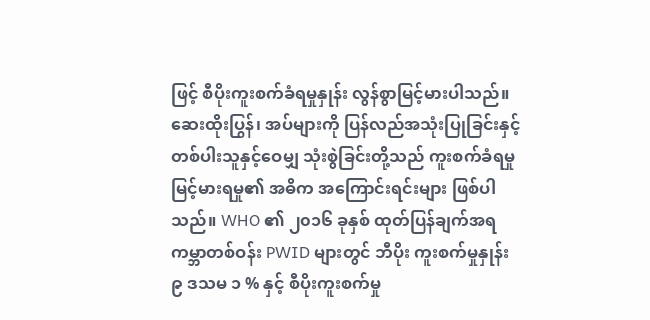ဖြင့် စီပိုးကူးစက်ခံရမှုနှုန်း လွန်စွာမြင့်မားပါသည်။ ဆေးထိုးပြွန်၊ အပ်များကို ပြန်လည်အသုံးပြုခြင်းနှင့် တစ်ပါးသူနှင့်ဝေမျှ သုံးစွဲခြင်းတို့သည် ကူးစက်ခံရမှု မြင့်မားရမှု၏ အဓိက အကြောင်းရင်းများ ဖြစ်ပါသည်။ WHO ၏ ၂၀၁၆ ခုနှစ် ထုတ်ပြန်ချက်အရ ကမ္ဘာတစ်ဝန်း PWID များတွင် ဘီပိုး ကူးစက်မှုနှုန်း ၉ ဒသမ ၁ % နှင့် စီပိုးကူးစက်မှု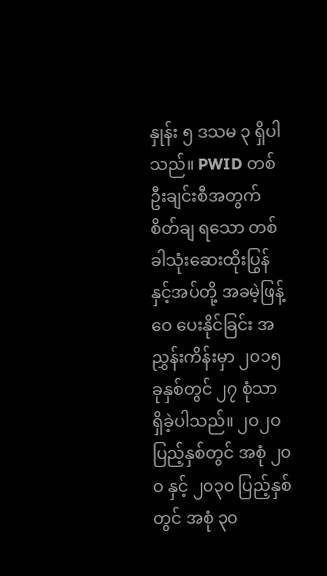နှုန်း ၅ ဒသမ ၃ ရှိပါသည်။ PWID တစ်ဦးချင်းစီအတွက် စိတ်ချ ရသော တစ်ခါသုံးဆေးထိုးပြွန်နှင့်အပ်တို့ အခမဲ့ဖြန့်ဝေ ပေးနိုင်ခြင်း အညွှန်းကိန်းမှာ ၂၀၁၅ ခုနှစ်တွင် ၂၇ စုံသာ ရှိခဲ့ပါသည်။ ၂ဝ၂ဝ ပြည့်နှစ်တွင် အစုံ ၂၀ဝ နှင့် ၂၀၃၀ ပြည့်နှစ်တွင် အစုံ ၃၀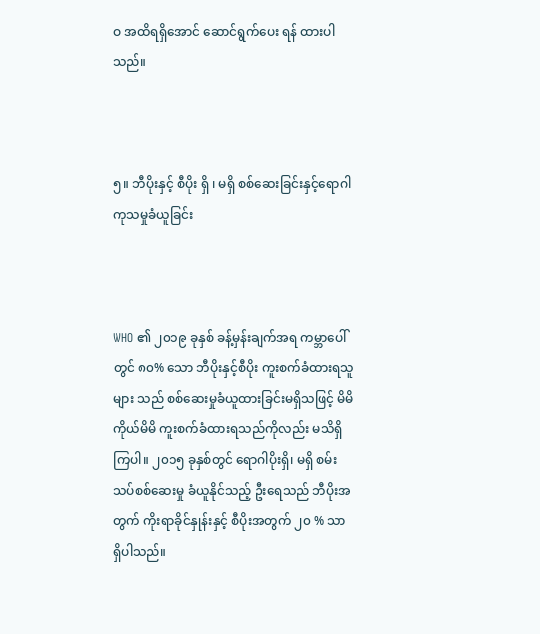ဝ အထိရရှိအောင် ဆောင်ရွက်ပေး ရန် ထားပါသည်။



၅။ ဘီပိုးနှင့် စီပိုး ရှိ ၊ မရှိ စစ်ဆေးခြင်းနှင့်ရောဂါကုသမှုခံယူခြင်း



WHO ၏ ၂၀၁၉ ခုနှစ် ခန့်မှန်းချက်အရ ကမ္ဘာပေါ် တွင် ၈၀% သော ဘီပိုးနှင့်စီပိုး ကူးစက်ခံထားရသူများ သည် စစ်ဆေးမှုခံယူထားခြင်းမရှိသဖြင့် မိမိကိုယ်မိမိ ကူးစက်ခံထားရသည်ကိုလည်း မသိရှိကြပါ။ ၂၀၁၅ ခုနှစ်တွင် ရောဂါပိုးရှိ၊ မရှိ စမ်းသပ်စစ်ဆေးမှု ခံယူနိုင်သည့် ဦးရေသည် ဘီပိုးအတွက် ကိုးရာခိုင်နှုန်းနှင့် စီပိုးအတွက် ၂၀ % သာ ရှိပါသည်။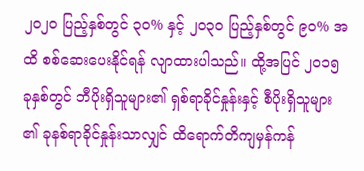၂၀၂၀ ပြည့်နှစ်တွင် ၃၀% နှင့် ၂၀၃၀ ပြည့်နှစ်တွင် ၉၀% အထိ စစ်ဆေးပေးနိုင်ရန် လျာထားပါသည်။ ထို့အပြင် ၂၀၁၅ ခုနှစ်တွင် ဘီပိုးရှိသူများ၏ ရှစ်ရာခိုင်နှုန်းနှင့် စီပိုးရှိသူများ ၏ ခုနစ်ရာခိုင်နှုန်းသာလျှင် ထိရောက်တိကျမှန်ကန်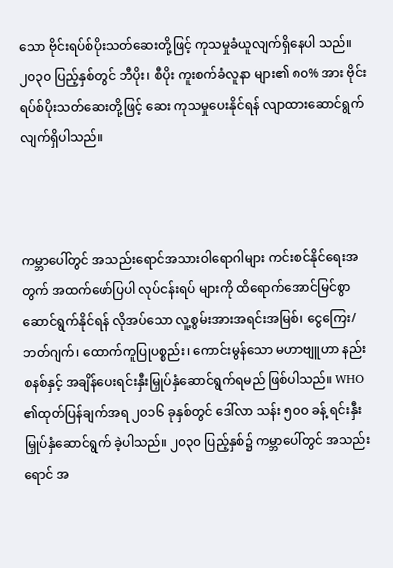သော ဗိုင်းရပ်စ်ပိုးသတ်ဆေးတို့ဖြင့် ကုသမှုခံယူလျက်ရှိနေပါ သည်။ ၂၀၃၀ ပြည့်နှစ်တွင် ဘီပိုး၊ စီပိုး ကူးစက်ခံလူနာ များ၏ ၈၀% အား ဗိုင်းရပ်စ်ပိုးသတ်ဆေးတို့ဖြင့် ဆေး ကုသမှုပေးနိုင်ရန် လျာထားဆောင်ရွက်လျက်ရှိပါသည်။



ကမ္ဘာပေါ်တွင် အသည်းရောင်အသားဝါရောဂါများ ကင်းစင်နိုင်ရေးအတွက် အထက်ဖော်ပြပါ လုပ်ငန်းရပ် များကို ထိရောက်အောင်မြင်စွာဆောင်ရွက်နိုင်ရန် လိုအပ်သော လူ့စွမ်းအားအရင်းအမြစ်၊ ငွေကြေး/ဘတ်ဂျက်၊ ထောက်ကူပြုပစ္စည်း၊ ကောင်းမွန်သော မဟာဗျူဟာ နည်းစနစ်နှင့် အချိန်ပေးရင်းနှီးမြှုပ်နှံဆောင်ရွက်ရမည် ဖြစ်ပါသည်။ WHO ၏ထုတ်ပြန်ချက်အရ ၂၀၁၆ ခုနှစ်တွင် ဒေါ်လာ သန်း ၅၀ဝ ခန့် ရင်းနှီးမြှုပ်နှံဆောင်ရွက် ခဲ့ပါသည်။ ၂၀၃၀ ပြည့်နှစ်၌ ကမ္ဘာပေါ်တွင် အသည်းရောင် အ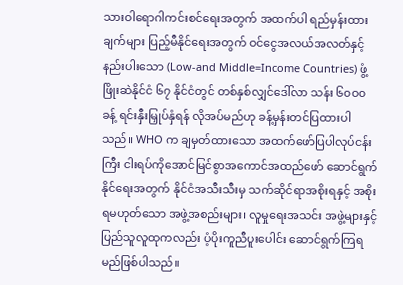သားဝါရောဂါကင်းစင်ရေးအတွက် အထက်ပါ ရည်မှန်းထားချက်များ ပြည့်မီနိုင်ရေးအတွက် ဝင်ငွေအလယ်အလတ်နှင့် နည်းပါးသော (Low-and Middle=Income Countries) ဖွံ့ဖြိုးဆဲနိုင်ငံ ၆၇ နိုင်ငံတွင် တစ်နှစ်လျှင်ဒေါ်လာ သန်း ၆၀ဝ၀ ခန့် ရင်းနှီးမြှုပ်နှံရန် လိုအပ်မည်ဟု ခန့်မှန်းတင်ပြထားပါသည်။ WHO က ချမှတ်ထားသော အထက်ဖော်ပြပါလုပ်ငန်းကြီး ငါးရပ်ကိုအောင်မြင်စွာအကောင်အထည်ဖော် ဆောင်ရွက် နိုင်ရေးအတွက် နိုင်ငံအသီးသီးမှ သက်ဆိုင်ရာအစိုးရနှင့် အစိုးရမဟုတ်သော အဖွဲ့အစည်းများ၊ လူမှုရေးအသင်း အဖွဲ့များနှင့် ပြည်သူလူထုကလည်း ပံ့ပိုးကူညီပူးပေါင်း ဆောင်ရွက်ကြရမည်ဖြစ်ပါသည်။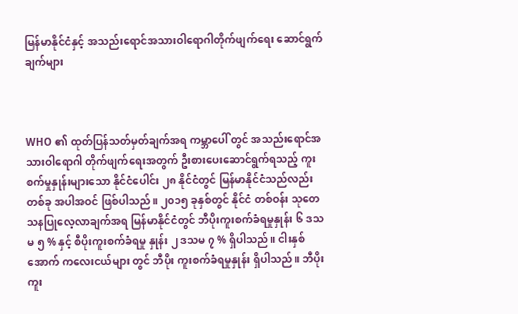မြန်မာနိုင်ငံနှင့် အသည်းရောင်အသားဝါရောဂါတိုက်ဖျက်ရေး ဆောင်ရွက်ချက်များ



WHO ၏ ထုတ်ပြန်သတ်မှတ်ချက်အရ ကမ္ဘာပေါ် တွင် အသည်းရောင်အသားဝါရောဂါ တိုက်ဖျက်ရေးအတွက် ဦးစားပေးဆောင်ရွက်ရသည့် ကူးစက်မှုနှုန်းများသော နိုင်ငံပေါင်း ၂၈ နိုင်ငံတွင် မြန်မာနိုင်ငံသည်လည်း တစ်ခု အပါအဝင် ဖြစ်ပါသည်။ ၂၀၁၅ ခုနှစ်တွင် နိုင်ငံ တစ်ဝန်း သုတေသနပြုလေ့လာချက်အရ မြန်မာနိုင်ငံတွင် ဘီပိုးကူးစက်ခံရမှုနှုန်း ၆ ဒသမ ၅ % နှင့် စီပိုးကူးစက်ခံရမှု နှုန်း ၂ ဒသမ ၇ % ရှိပါသည်။ ငါးနှစ်အောက် ကလေးငယ်များ တွင် ဘီပိုး ကူးစက်ခံရမှုနှုန်း ရှိပါသည်။ ဘီပိုးကူး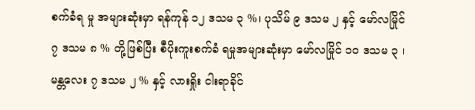စက်ခံရ မှု အများဆုံးမှာ ရန်ကုန် ၁၂ ဒသမ ၃ %၊ ပုသိမ် ၉ ဒသမ ၂ နှင့် မော်လမြိုင် ၇ ဒသမ ၈ % တို့ဖြစ်ပြီး စီပိုးကူးစက်ခံ ရမှုအများဆုံးမှာ မော်လမြိုင် ၁၀ ဒသမ ၃ ၊ မန္တလေး ၇ ဒသမ ၂ % နှင့် လားရှိုး ငါးရာခိုင်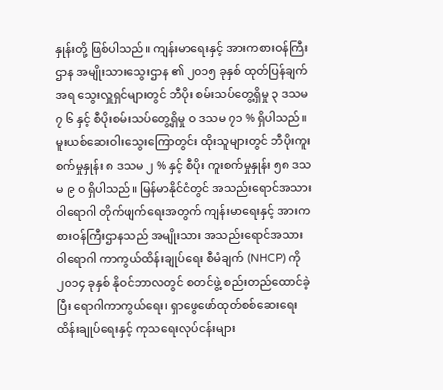နှုန်းတို့ ဖြစ်ပါသည်။ ကျန်းမာရေးနှင့် အားကစားဝန်ကြီးဌာန အမျိုးသားသွေးဌာန ၏ ၂၀၁၅ ခုနှစ် ထုတ်ပြန်ချက်အရ သွေးလှူရှင်များတွင် ဘီပိုး စမ်းသပ်တွေ့ရှိမှု ၃ ဒသမ ၇ ၆ နှင့် စီပိုးစမ်းသပ်တွေ့ရှိမှု ဝ ဒသမ ၇၁ % ရှိပါသည်။ မူးယစ်ဆေးဝါးသွေးကြောတွင်း ထိုးသူများတွင် ဘီပိုးကူးစက်မှုနှုန်း ၈ ဒသမ ၂ % နှင့် စီပိုး ကူးစက်မှုနှုန်း ၅၈ ဒသမ ၉ ဝ ရှိပါသည်။ မြန်မာနိုင်ငံတွင် အသည်းရောင်အသားဝါရောဂါ တိုက်ဖျက်ရေးအတွက် ကျန်းမာရေးနှင့် အားကစားဝန်ကြီးဌာနသည် အမျိုးသား အသည်းရောင်အသားဝါရောဂါ ကာကွယ်ထိန်းချုပ်ရေး စီမံချက် (NHCP) ကို ၂၀၁၄ ခုနှစ် နိုဝင်ဘာလတွင် စတင်ဖွဲ့ စည်းတည်ထောင်ခဲ့ပြီး ရောဂါကာကွယ်ရေး၊ ရှာဖွေဖော်ထုတ်စစ်ဆေးရေး ထိန်းချုပ်ရေးနှင့် ကုသရေးလုပ်ငန်းများ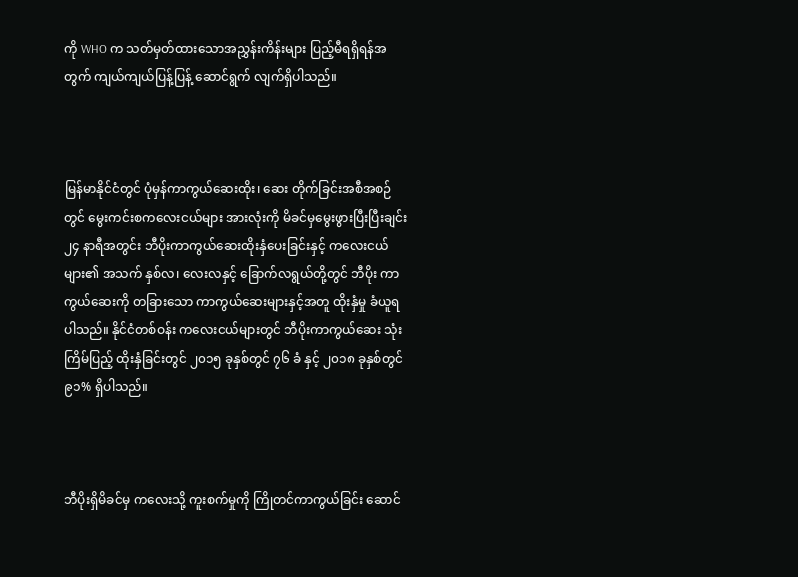ကို WHO က သတ်မှတ်ထားသောအညွှန်းကိန်းများ ပြည့်မီရရှိရန်အတွက် ကျယ်ကျယ်ပြန့်ပြန့် ဆောင်ရွက် လျက်ရှိပါသည်။



မြန်မာနိုင်ငံတွင် ပုံမှန်ကာကွယ်ဆေးထိုး၊ ဆေး တိုက်ခြင်းအစီအစဉ်တွင် မွေးကင်းစကလေးငယ်များ အားလုံးကို မိခင်မှမွေးဖွားပြီးပြီးချင်း ၂၄ နာရီအတွင်း ဘီပိုးကာကွယ်ဆေးထိုးနှံပေးခြင်းနှင့် ကလေးငယ်များ၏ အသက် နှစ်လ၊ လေးလနှင့် ခြောက်လရွယ်တို့တွင် ဘီပိုး ကာကွယ်ဆေးကို တခြားသော ကာကွယ်ဆေးများနှင့်အတူ ထိုးနှံမှု ခံယူရပါသည်။ နိုင်ငံတစ်ဝန်း ကလေးငယ်များတွင် ဘီပိုးကာကွယ်ဆေး သုံးကြိမ်ပြည့် ထိုးနှံခြင်းတွင် ၂၀၁၅ ခုနှစ်တွင် ၇၆ ခံ နှင့် ၂၀၁၈ ခုနှစ်တွင် ၉၁% ရှိပါသည်။



ဘီပိုးရှိမိခင်မှ ကလေးသို့ ကူးစက်မှုကို ကြိုတင်ကာကွယ်ခြင်း ဆောင်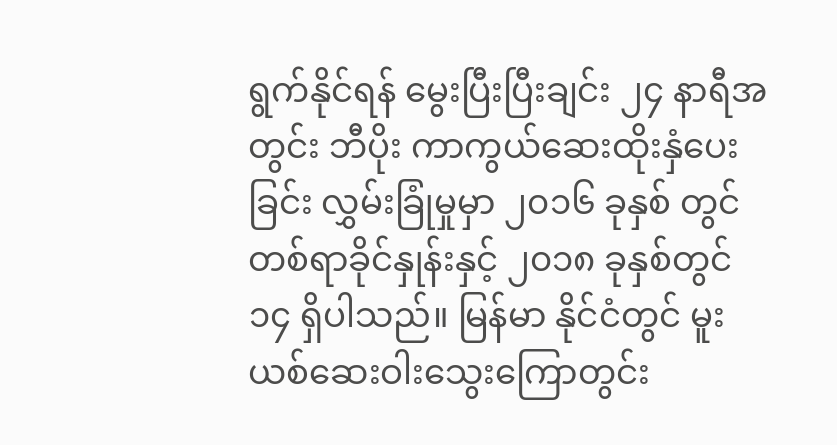ရွက်နိုင်ရန် မွေးပြီးပြီးချင်း ၂၄ နာရီအတွင်း ဘီပိုး ကာကွယ်ဆေးထိုးနှံပေးခြင်း လွှမ်းခြုံမှုမှာ ၂၀၁၆ ခုနှစ် တွင် တစ်ရာခိုင်နှုန်းနှင့် ၂၀၁၈ ခုနှစ်တွင် ၁၄ ရှိပါသည်။ မြန်မာ နိုင်ငံတွင် မူးယစ်ဆေးဝါးသွေးကြောတွင်း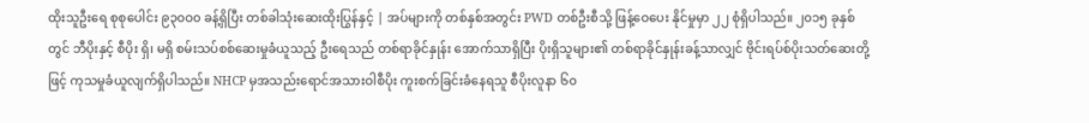ထိုးသူဦးရေ စုစုပေါင်း ၉၃၀ဝ၀ ခန့်ရှိပြီး တစ်ခါသုံးဆေးထိုးပြွန်နှင့် | အပ်များကို တစ်နှစ်အတွင်း PWD တစ်ဦးစီသို့ ဖြန့်ဝေပေး နိုင်မှုမှာ ၂၂ စုံရှိပါသည်။ ၂၀၁၅ ခုနှစ်တွင် ဘီပိုးနှင့် စီပိုး ရှိ၊ မရှိ စမ်းသပ်စစ်ဆေးမှုခံယူသည့် ဦးရေသည် တစ်ရာခိုင်နှုန်း အောက်သာရှိပြီး ပိုးရှိသူများ၏ တစ်ရာခိုင်နှုန်းခန့်သာလျှင် ဗိုင်းရပ်စ်ပိုးသတ်ဆေးတို့ဖြင့် ကုသမှုခံယူလျက်ရှိပါသည်။ NHCP မှအသည်းရောင်အသားဝါစီပိုး ကူးစက်ခြင်းခံနေရသူ စီပိုးလူနာ ၆၀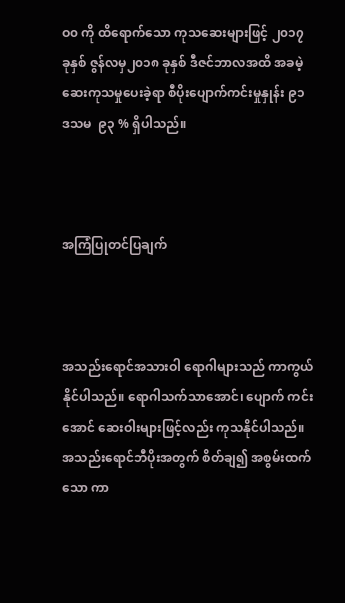ဝ၀ ကို ထိရောက်သော ကုသဆေးများဖြင့် ၂၀၁၇ ခုနှစ် ဇွန်လမှ၂၀၁၈ ခုနှစ် ဒီဇင်ဘာလအထိ အခမဲ့ ဆေးကုသမှုပေးခဲ့ရာ စီပိုးပျောက်ကင်းမှုနှုန်း ၉၁ ဒသမ  ၉၃ % ရှိပါသည်။



အကြံပြုတင်ပြချက်



အသည်းရောင်အသားဝါ ရောဂါများသည် ကာကွယ်နိုင်ပါသည်။ ရောဂါသက်သာအောင်၊ ပျောက် ကင်းအောင် ဆေးဝါးများဖြင့်လည်း ကုသနိုင်ပါသည်။ အသည်းရောင်ဘီပိုးအတွက် စိတ်ချ၍ အစွမ်းထက်သော ကာ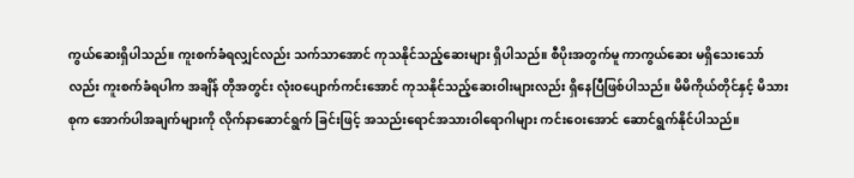ကွယ်ဆေးရှိပါသည်။ ကူးစက်ခံရလျှင်လည်း သက်သာအောင် ကုသနိုင်သည့်ဆေးများ ရှိပါသည်။ စီပိုးအတွက်မူ ကာကွယ်ဆေး မရှိသေးသော်လည်း ကူးစက်ခံရပါက အချိန် တိုအတွင်း လုံးဝပျောက်ကင်းအောင် ကုသနိုင်သည့်ဆေးဝါးများလည်း ရှိနေပြီဖြစ်ပါသည်။ မိမိကိုယ်တိုင်နှင့် မိသားစုက အောက်ပါအချက်များကို လိုက်နာဆောင်ရွက် ခြင်းဖြင့် အသည်းရောင်အသားဝါရောဂါများ ကင်းဝေးအောင် ဆောင်ရွက်နိုင်ပါသည်။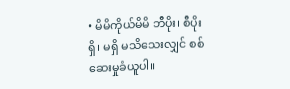• မိမိကိုယ်မိမိ ဘီပိုး၊ စီပိုး ရှိ၊ မရှိ မသိသေးလျှင် စစ်ဆေးမှုခံယူပါ။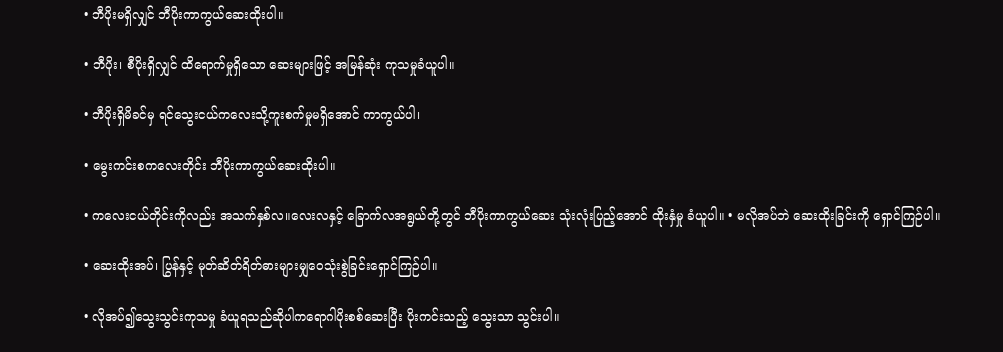• ဘီပိုးမရှိလျှင် ဘီပိုးကာကွယ်ဆေးထိုးပါ။

• ဘီပိုး၊ စီပိုးရှိလျှင် ထိရောက်မှုရှိသော ဆေးများဖြင့် အမြန်ဆုံး ကုသမှုခံယူပါ။

• ဘီပိုးရှိမိခင်မှ ရင်သွေးငယ်ကလေးသို့ကူးစက်မှုမရှိအောင် ကာကွယ်ပါ၊

• မွေးကင်းစကလေးတိုင်း ဘီပိုးကာကွယ်ဆေးထိုးပါ။

• ကလေးငယ်တိုင်းကိုလည်း အသက်နှစ်လ။လေးလနှင့် ခြောက်လအရွယ်တို့တွင် ဘီပိုးကာကွယ်ဆေး သုံးလုံးပြည့်အောင် ထိုးနှံမှု ခံယူပါ။ • မလိုအပ်ဘဲ ဆေးထိုးခြင်းကို ရှောင်ကြဉ်ပါ။

• ဆေးထိုးအပ်၊ ပြွန်နှင့် မုတ်ဆိတ်ရိတ်ဓားများမျှဝေသုံးစွဲခြင်းရှောင်ကြဉ်ပါ။

• လိုအပ်၍သွေးသွင်းကုသမှု ခံယူရသည်ဆိုပါကရောဂါပိုးစစ်ဆေးပြီး ပိုးကင်းသည့် သွေးသာ သွင်းပါ။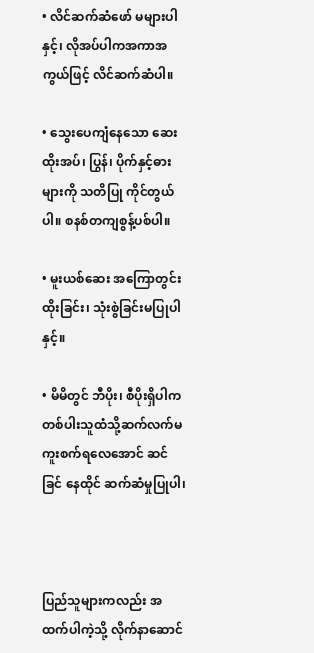• လိင်ဆက်ဆံဖော် မများပါနှင့်၊ လိုအပ်ပါကအကာအကွယ်ဖြင့် လိင်ဆက်ဆံပါ။

• သွေးပေကျံနေသော ဆေးထိုးအပ်၊ ပြွန်၊ ပိုက်နှင့်ဓားများကို သတိပြု ကိုင်တွယ်ပါ။ စနစ်တကျစွန့်ပစ်ပါ။

• မူးယစ်ဆေး အကြောတွင်းထိုးခြင်း၊ သုံးစွဲခြင်းမပြုပါနှင့်။

• မိမိတွင် ဘီပိုး၊ စီပိုးရှိပါက တစ်ပါးသူထံသို့ဆက်လက်မကူးစက်ရလေအောင် ဆင်ခြင် နေထိုင် ဆက်ဆံမှုပြုပါ၊



ပြည်သူများကလည်း အထက်ပါကဲ့သို့ လိုက်နာဆောင်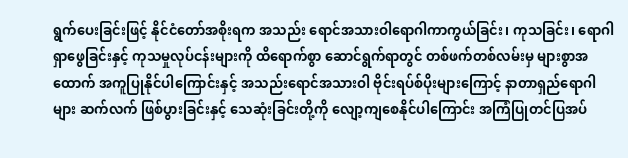ရွက်ပေးခြင်းဖြင့် နိုင်ငံတော်အစိုးရက အသည်း ရောင်အသားဝါရောဂါကာကွယ်ခြင်း၊ ကုသခြင်း၊ ရောဂါ ရှာဖွေခြင်းနှင့် ကုသမှုလုပ်ငန်းများကို ထိရောက်စွာ ဆောင်ရွက်ရာတွင် တစ်ဖက်တစ်လမ်းမှ များစွာအထောက် အကူပြုနိုင်ပါကြောင်းနှင့် အသည်းရောင်အသားဝါ ဗိုင်းရပ်စ်ပိုးများကြောင့် နာတာရှည်ရောဂါများ ဆက်လက် ဖြစ်ပွားခြင်းနှင့် သေဆုံးခြင်းတို့ကို လျော့ကျစေနိုင်ပါကြောင်း အကြံပြုတင်ပြအပ်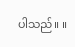ပါသည်။ ။